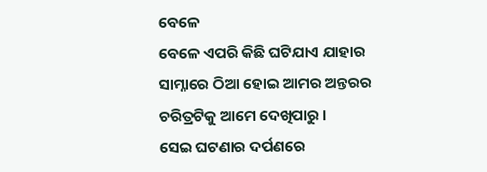ବେଳେ
ବେଳେ ଏପରି କିଛି ଘଟିଯାଏ ଯାହାର
ସାମ୍ନାରେ ଠିଆ ହୋଇ ଆମର ଅନ୍ତରର
ଚରିତ୍ରଟିକୁ ଆମେ ଦେଖିପାରୁ ।
ସେଇ ଘଟଣାର ଦର୍ପଣରେ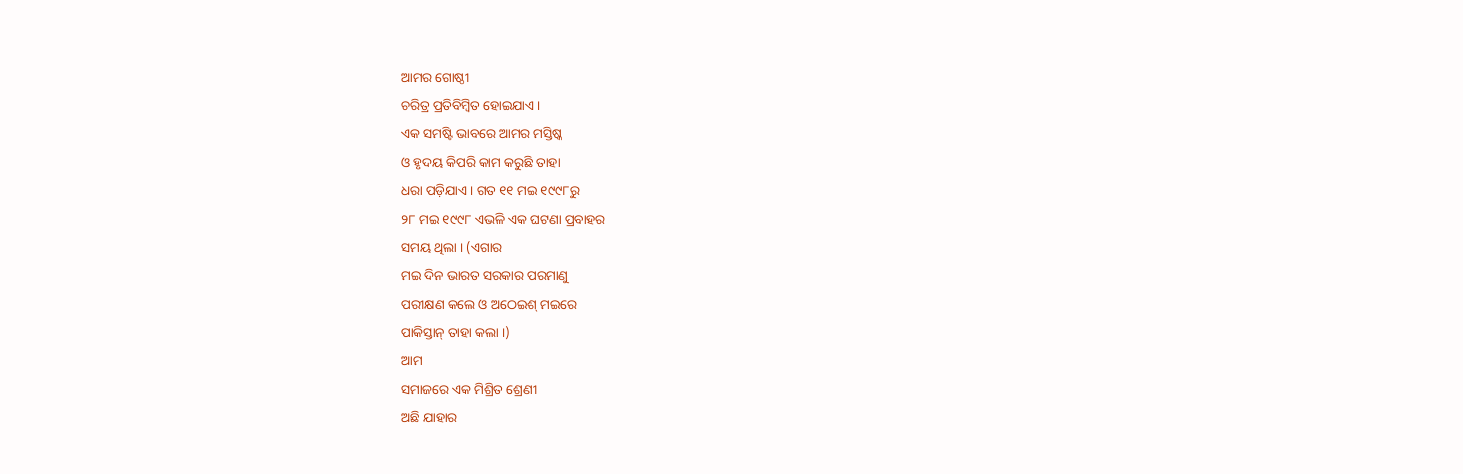ଆମର ଗୋଷ୍ଠୀ
ଚରିତ୍ର ପ୍ରତିବିମ୍ବିତ ହୋଇଯାଏ ।
ଏକ ସମଷ୍ଟି ଭାବରେ ଆମର ମସ୍ତିଷ୍କ
ଓ ହୃଦୟ କିପରି କାମ କରୁଛି ତାହା
ଧରା ପଡ଼ିଯାଏ । ଗତ ୧୧ ମଇ ୧୯୯୮ରୁ
୨୮ ମଇ ୧୯୯୮ ଏଭଳି ଏକ ଘଟଣା ପ୍ରବାହର
ସମୟ ଥିଲା । (ଏଗାର
ମଇ ଦିନ ଭାରତ ସରକାର ପରମାଣୁ
ପରୀକ୍ଷଣ କଲେ ଓ ଅଠେଇଶ୍ ମଇରେ
ପାକିସ୍ତାନ୍ ତାହା କଲା ।)
ଆମ
ସମାଜରେ ଏକ ମିଶ୍ରିତ ଶ୍ରେଣୀ
ଅଛି ଯାହାର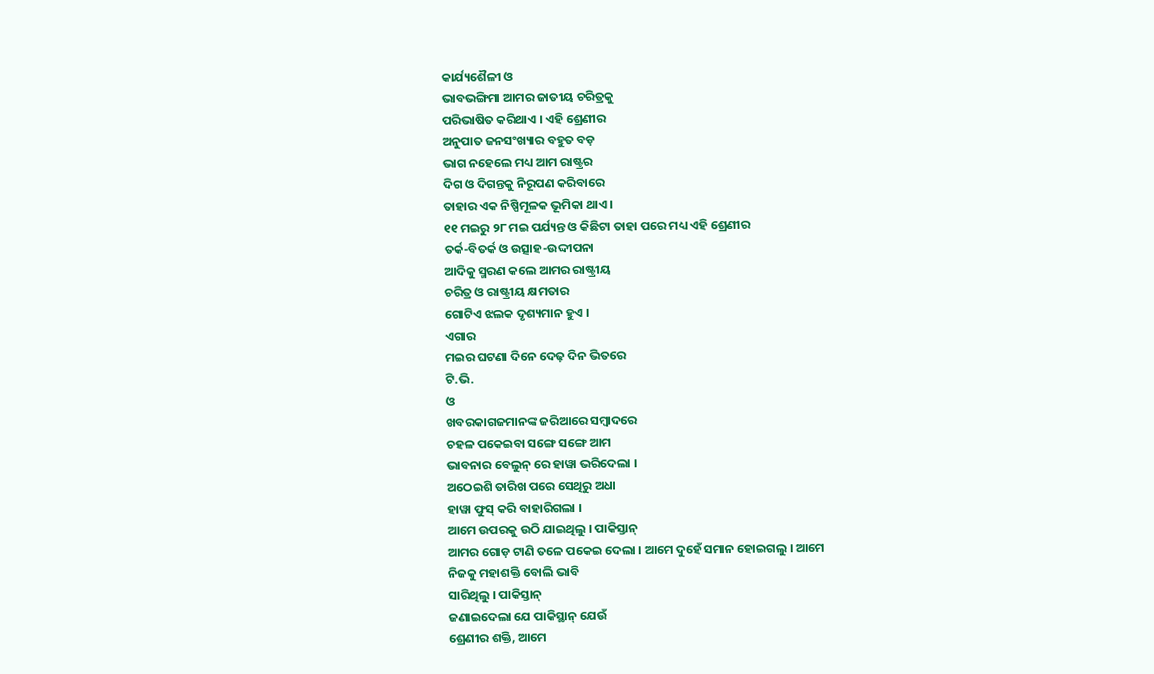କାର୍ଯ୍ୟଶୈଳୀ ଓ
ଭାବଭଙ୍ଗିମା ଆମର ଜାତୀୟ ଚରିତ୍ରକୁ
ପରିଭାଷିତ କରିଥାଏ । ଏହି ଶ୍ରେଣୀର
ଅନୁପାତ ଜନସଂଖ୍ୟାର ବହୁତ ବଡ଼
ଭାଗ ନହେଲେ ମଧ୍ୟ ଆମ ରାଷ୍ଟ୍ରର
ଦିଗ ଓ ଦିଗନ୍ତକୁ ନିରୂପଣ କରିବାରେ
ତାହାର ଏକ ନିଷ୍ପିମୂଳକ ଭୂମିକା ଥାଏ ।
୧୧ ମଇରୁ ୨୮ ମଇ ପର୍ଯ୍ୟନ୍ତ ଓ କିଛିଟା ତାହା ପରେ ମଧ୍ୟ ଏହି ଶ୍ରେଣୀର
ତର୍କ-ବିତର୍କ ଓ ଉତ୍ସାହ-ଉଦ୍ଦୀପନା
ଆଦିକୁ ସ୍ମରଣ କଲେ ଆମର ରାଷ୍ଟ୍ରୀୟ
ଚରିତ୍ର ଓ ରାଷ୍ଟ୍ରୀୟ କ୍ଷମତାର
ଗୋଟିଏ ଝଲକ ଦୃଶ୍ୟମାନ ହୁଏ ।
ଏଗାର
ମଇର ଘଟଣା ଦିନେ ଦେଢ଼ ଦିନ ଭିତରେ
ଟି.ଭି.
ଓ
ଖବରକାଗଜମାନଙ୍କ ଜରିଆରେ ସମ୍ବାଦରେ
ଚହଳ ପକେଇବା ସଙ୍ଗେ ସଙ୍ଗେ ଆମ
ଭାବନାର ବେଲୁନ୍ ରେ ହାୱା ଭରିଦେଲା ।
ଅଠେଇଶି ତାରିଖ ପରେ ସେଥିରୁ ଅଧା
ହାୱା ଫୁସ୍ କରି ବାହାରିଗଲା ।
ଆମେ ଉପରକୁ ଉଠି ଯାଇଥିଲୁ । ପାକିସ୍ତାନ୍
ଆମର ଗୋଡ଼ ଟାଣି ତଳେ ପକେଇ ଦେଲା । ଆମେ ଦୁହେଁ ସମାନ ହୋଇଗଲୁ । ଆମେ
ନିଜକୁ ମହାଶକ୍ତି ବୋଲି ଭାବି
ସାରିଥିଲୁ । ପାକିସ୍ତାନ୍
ଜଣାଇଦେଲା ଯେ ପାକିସ୍ଥାନ୍ ଯେଉଁ
ଶ୍ରେଣୀର ଶକ୍ତି, ଆମେ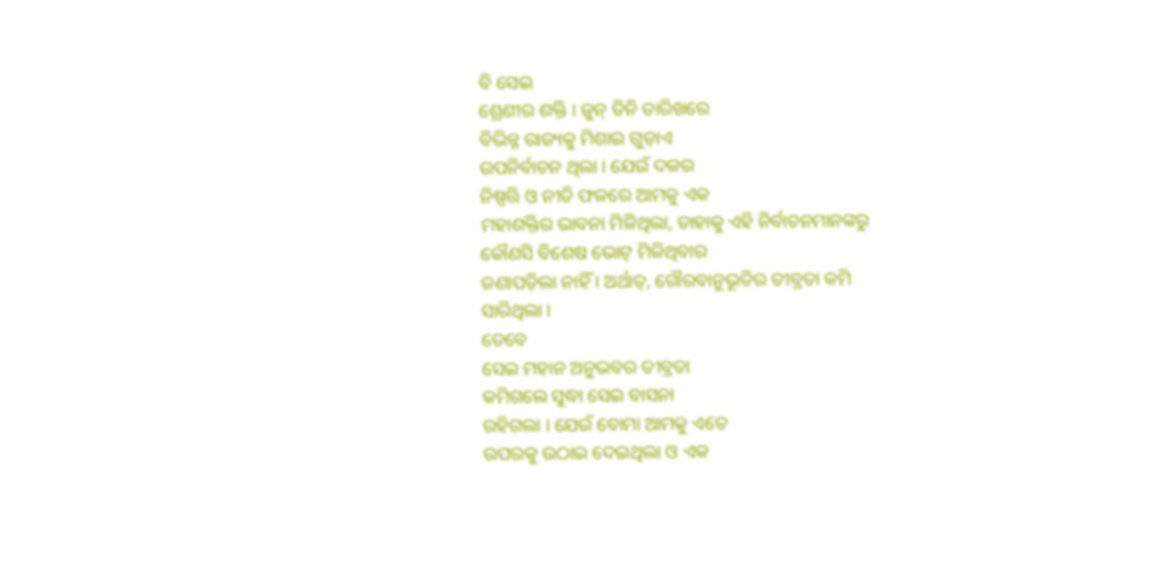ବି ସେଇ
ଶ୍ରେଣୀର ଶକ୍ତି । ଜୁନ୍ ତିନି ତାରିଖରେ
ବିଭିନ୍ନ ରାଜ୍ୟକୁ ମିଶାଇ ଗୁଡ଼ାଏ
ଉପନିର୍ବାଚନ ଥିଲା । ଯେଉଁ ଦଳର
ନିଷ୍ପତ୍ତି ଓ ନୀତି ଫଳରେ ଆମକୁ ଏକ
ମହାଶକ୍ତିର ଭାବନା ମିଳିଥିଲା, ତାହାକୁ ଏହି ନିର୍ବାଚନମାନଙ୍କରୁ
କୌଣସି ବିଶେଷ ଭୋଟ୍ ମିଳିଥିବାର
ଜଣାପଡ଼ିଲା ନାହିଁ । ଅର୍ଥାତ୍, ଗୌରବାନୁଭୂତିର ତୀବ୍ରତା କମି
ସାରିଥିଲା ।
ତେବେ
ସେଇ ମହାନ ଅନୁଭବର ତୀବ୍ରତା
କମିଗଲେ ସୁଦ୍ଧା ସେଇ ବାସନା
ରହିଗଲା । ଯେଉଁ ବୋମା ଆମକୁ ଏତେ
ଉପରକୁ ଉଠାଇ ଦେଇଥିଲା ଓ ଏକ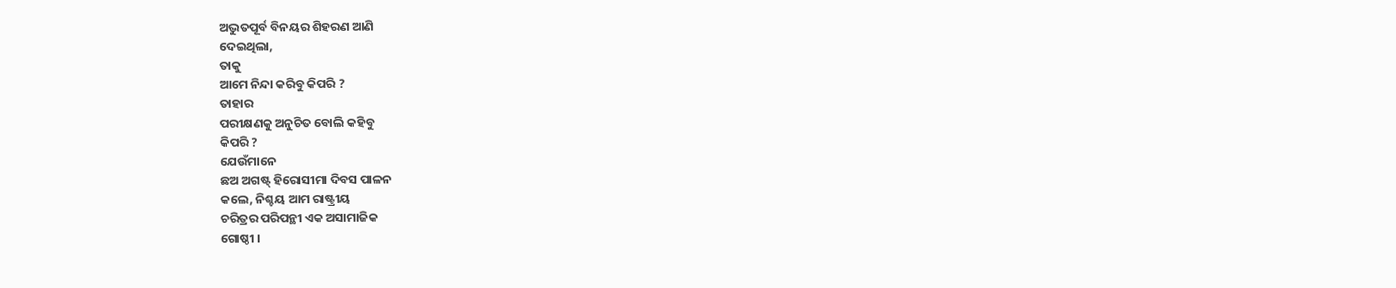ଅଦ୍ଭୁତପୂର୍ବ ବିନୟର ଶିହରଣ ଆଣି
ଦେଇଥିଲା,
ତାକୁ
ଆମେ ନିନ୍ଦା କରିବୁ କିପରି ?
ତାହାର
ପରୀକ୍ଷଣକୁ ଅନୁଚିତ ବୋଲି କହିବୁ
କିପରି ?
ଯେଉଁମାନେ
ଛଅ ଅଗଷ୍ଟ୍ ହିରୋସୀମା ଦିବସ ପାଳନ
କଲେ, ନିଶ୍ଚୟ ଆମ ରାଷ୍ଟ୍ରୀୟ
ଚରିତ୍ରର ପରିପନ୍ଥୀ ଏକ ଅସାମାଜିକ
ଗୋଷ୍ଠୀ ।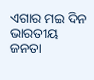ଏଗାର ମଇ ଦିନ ଭାରତୀୟ
ଜନତା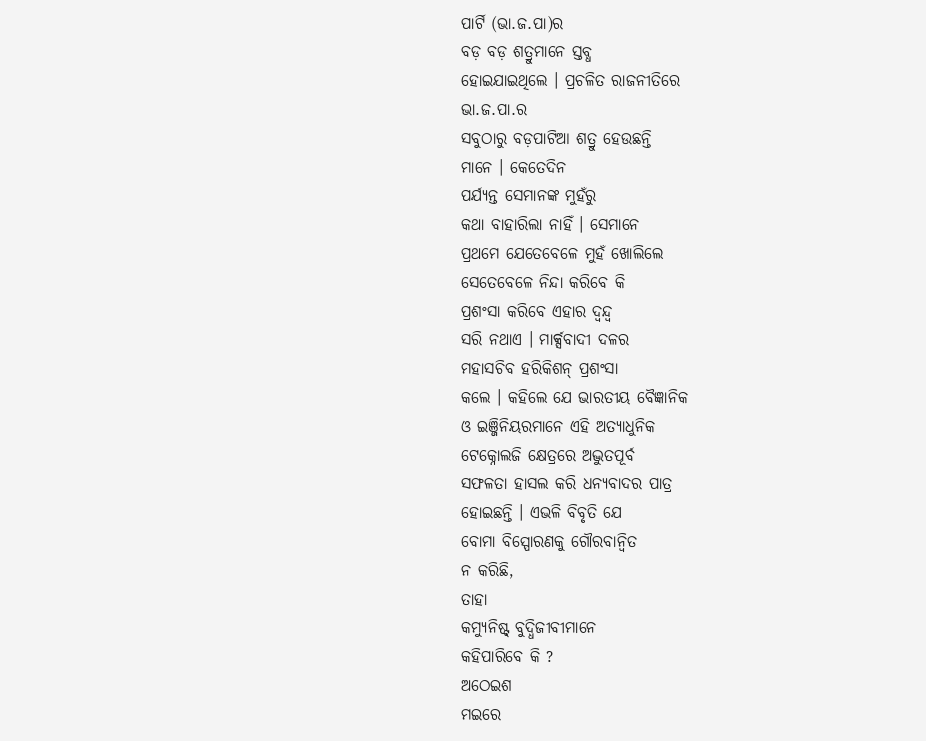ପାର୍ଟି (ଭା.ଜ.ପା)ର
ବଡ଼ ବଡ଼ ଶତ୍ରୁମାନେ ସ୍ତବ୍ଧ
ହୋଇଯାଇଥିଲେ । ପ୍ରଚଳିତ ରାଜନୀତିରେ
ଭା.ଜ.ପା.ର
ସବୁଠାରୁ ବଡ଼ପାଟିଆ ଶତ୍ରୁ ହେଉଛନ୍ତି
ମାନେ । କେତେଦିନ
ପର୍ଯ୍ୟନ୍ତ ସେମାନଙ୍କ ମୁହଁରୁ
କଥା ବାହାରିଲା ନାହିଁ । ସେମାନେ
ପ୍ରଥମେ ଯେତେବେଳେ ମୁହଁ ଖୋଲିଲେ
ସେତେବେଳେ ନିନ୍ଦା କରିବେ କି
ପ୍ରଶଂସା କରିବେ ଏହାର ଦ୍ୱନ୍ଦ୍ୱ
ସରି ନଥାଏ । ମାର୍କ୍ସବାଦୀ ଦଳର
ମହାସଚିବ ହରିକିଶନ୍ ପ୍ରଶଂସା
କଲେ । କହିଲେ ଯେ ଭାରତୀୟ ବୈଜ୍ଞାନିକ
ଓ ଇଞ୍ଜିନିୟରମାନେ ଏହି ଅତ୍ୟାଧୁନିକ
ଟେକ୍ନୋଲଜି କ୍ଷେତ୍ରରେ ଅଦ୍ଭୁତପୂର୍ବ
ସଫଳତା ହାସଲ କରି ଧନ୍ୟବାଦର ପାତ୍ର
ହୋଇଛନ୍ତି । ଏଭଳି ବିବୃତି ଯେ
ବୋମା ବିସ୍ପୋରଣକୁ ଗୌରବାନ୍ୱିତ
ନ କରିଛି,
ତାହା
କମ୍ୟୁନିଷ୍ଟ୍ ବୁଦ୍ଧିଜୀବୀମାନେ
କହିପାରିବେ କି ?
ଅଠେଇଶ
ମଇରେ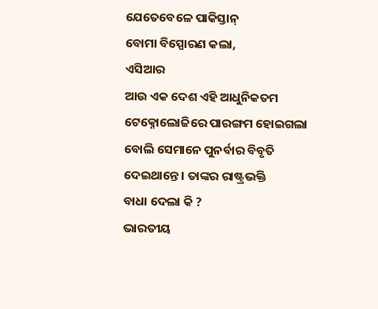ଯେତେବେଳେ ପାକିସ୍ତାନ୍
ବୋମା ବିସ୍ପୋରଣ କଲା,
ଏସିଆର
ଆଉ ଏକ ଦେଶ ଏହି ଆଧୁନିକତମ
ଟେକ୍ନୋଲୋଜିରେ ପାରଙ୍ଗମ ହୋଇଗଲା
ବୋଲି ସେମାନେ ପୁନର୍ବାର ବିବୃତି
ଦେଇଥାନ୍ତେ । ତାଙ୍କର ରାଷ୍ଟ୍ରଭକ୍ତି
ବାଧା ଦେଲା କି ?
ଭାରତୀୟ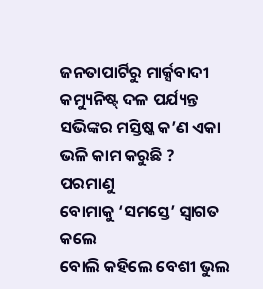ଜନତାପାର୍ଟିରୁ ମାର୍କ୍ସବାଦୀ
କମ୍ୟୁନିଷ୍ଟ୍ ଦଳ ପର୍ଯ୍ୟନ୍ତ
ସଭିଙ୍କର ମସ୍ତିଷ୍କ କ’ଣ ଏକା
ଭଳି କାମ କରୁଛି ?
ପରମାଣୁ
ବୋମାକୁ ‘ସମସ୍ତେ’ ସ୍ୱାଗତ କଲେ
ବୋଲି କହିଲେ ବେଶୀ ଭୁଲ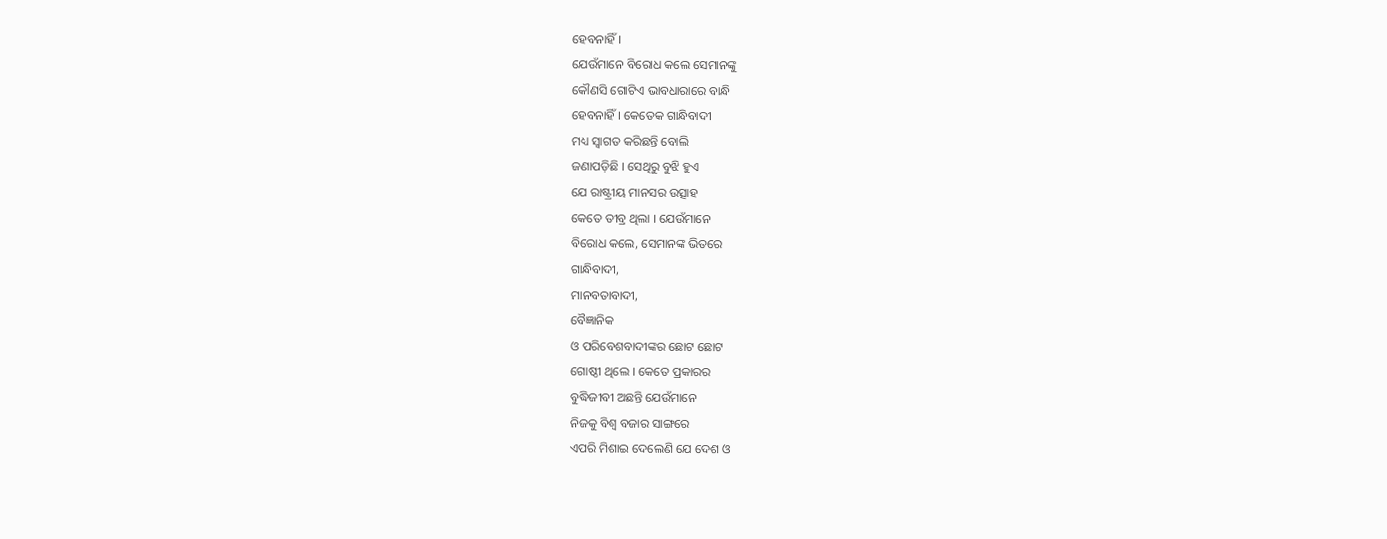ହେବନାହିଁ ।
ଯେଉଁମାନେ ବିରୋଧ କଲେ ସେମାନଙ୍କୁ
କୌଣସି ଗୋଟିଏ ଭାବଧାରାରେ ବାନ୍ଧି
ହେବନାହିଁ । କେତେକ ଗାନ୍ଧିବାଦୀ
ମଧ୍ୟ ସ୍ୱାଗତ କରିଛନ୍ତି ବୋଲି
ଜଣାପଡ଼ିଛି । ସେଥିରୁ ବୁଝି ହୁଏ
ଯେ ରାଷ୍ଟ୍ରୀୟ ମାନସର ଉତ୍ସାହ
କେତେ ତୀବ୍ର ଥିଲା । ଯେଉଁମାନେ
ବିରୋଧ କଲେ, ସେମାନଙ୍କ ଭିତରେ
ଗାନ୍ଧିବାଦୀ,
ମାନବତାବାଦୀ,
ବୈଜ୍ଞାନିକ
ଓ ପରିବେଶବାଦୀଙ୍କର ଛୋଟ ଛୋଟ
ଗୋଷ୍ଠୀ ଥିଲେ । କେତେ ପ୍ରକାରର
ବୁଦ୍ଧିଜୀବୀ ଅଛନ୍ତି ଯେଉଁମାନେ
ନିଜକୁ ବିଶ୍ୱ ବଜାର ସାଙ୍ଗରେ
ଏପରି ମିଶାଇ ଦେଲେଣି ଯେ ଦେଶ ଓ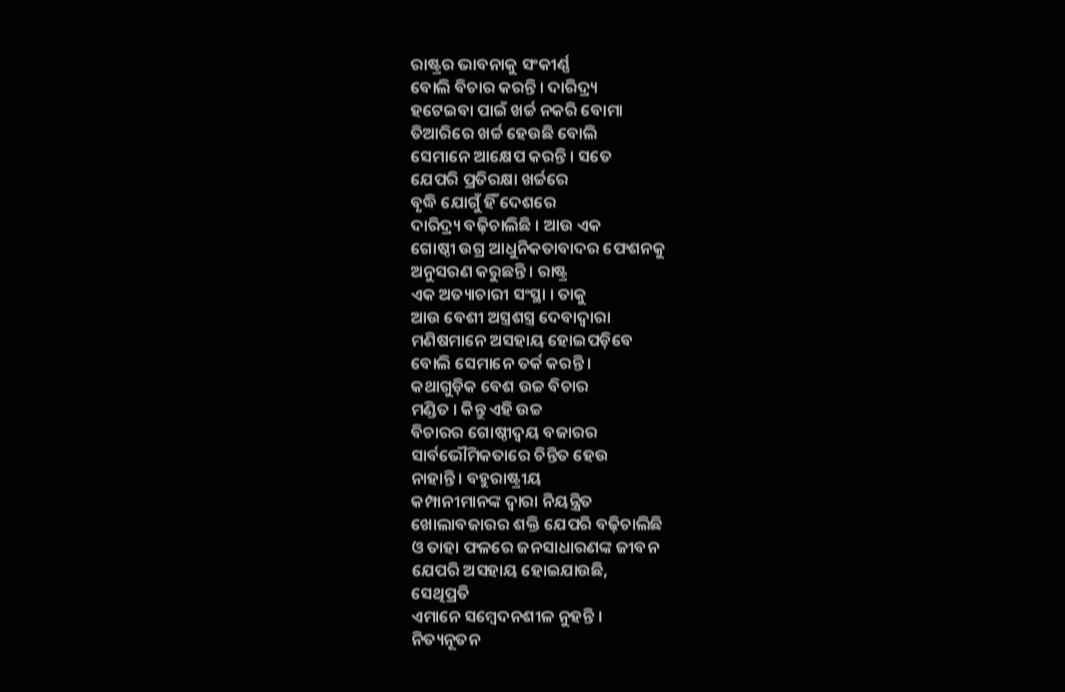ରାଷ୍ଟ୍ରର ଭାବନାକୁ ସଂକୀର୍ଣ୍ଣ
ବୋଲି ବିଚାର କରନ୍ତି । ଦାରିଦ୍ର୍ୟ
ହଟେଇବା ପାଇଁ ଖର୍ଚ୍ଚ ନକରି ବୋମା
ତିଆରିରେ ଖର୍ଚ୍ଚ ହେଉଛି ବୋଲି
ସେମାନେ ଆକ୍ଷେପ କରନ୍ତି । ସତେ
ଯେପରି ପ୍ରତିରକ୍ଷା ଖର୍ଚ୍ଚରେ
ବୃଦ୍ଧି ଯୋଗୁଁ ହିଁ ଦେଶରେ
ଦାରିଦ୍ର୍ୟ ବଢ଼ିଚାଲିଛି । ଆଉ ଏକ
ଗୋଷ୍ଠୀ ଉଗ୍ର ଆଧୁନିକତାବାଦର ଫେଶନକୁ
ଅନୁସରଣ କରୁଛନ୍ତି । ରାଷ୍ଟ୍ର
ଏକ ଅତ୍ୟାଚାରୀ ସଂସ୍ଥା । ତାକୁ
ଆଉ ବେଶୀ ଅସ୍ତ୍ରଶସ୍ତ୍ର ଦେବାଦ୍ୱାରା
ମଣିଷମାନେ ଅସହାୟ ହୋଇପଡ଼ିବେ
ବୋଲି ସେମାନେ ତର୍କ କରନ୍ତି ।
କଥାଗୁଡ଼ିକ ବେଶ ଉଚ୍ଚ ବିଚାର
ମଣ୍ଡିତ । କିନ୍ତୁ ଏହି ଉଚ୍ଚ
ବିଚାରର ଗୋଷ୍ଠୀଦ୍ୱୟ ବଜାରର
ସାର୍ବଭୌମିକତାରେ ଚିନ୍ତିତ ହେଉ
ନାହାନ୍ତି । ବହୁରାଷ୍ଟ୍ରୀୟ
କମ୍ପାନୀମାନଙ୍କ ଦ୍ୱାରା ନିୟନ୍ତ୍ରିତ
ଖୋଲାବଜାରର ଶକ୍ତି ଯେପରି ବଢ଼ିଚାଲିଛି
ଓ ତାହା ଫଳରେ ଜନସାଧାରଣଙ୍କ ଜୀବନ
ଯେପରି ଅସହାୟ ହୋଇଯାଉଛି,
ସେଥିପ୍ରତି
ଏମାନେ ସମ୍ବେଦନଶୀଳ ନୁହନ୍ତି ।
ନିତ୍ୟନୂତନ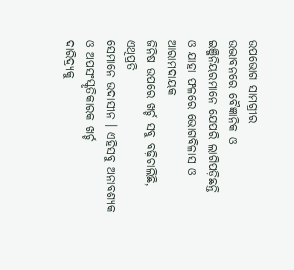ଉପଭୋଗ ସାମଗ୍ରୀର
ଉଦ୍ଭାବନରେ ବୈଜ୍ଞାନିକ ଓ
ଇଞ୍ଜିନିୟରମାନେ ଯେପରି ଲାଗିପଡ଼ିଛନ୍ତି
ଓ ଯାହା ଫଳରେ ଭୋଗବିଳାସ ଓ ଆରାମଦାୟକ
ଜିନିଷ ଉପରେ ଖର୍ଚ୍ଚ ସବୁ ବଢ଼ିଚାଲିଛି,
ଏଥିପ୍ରତି
ସେମାନେ ଉଦାସୀନ । ଏହିସବୁ ଅନାବଶ୍ୟକ
ଓ ଅପସଂସ୍କୃତିକାରକ ଖର୍ଚ୍ଚ
ଦାରିଦ୍ର୍ୟକୁ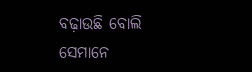ବଢ଼ାଉଛି ବୋଲି
ସେମାନେ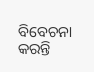ବିବେଚନା କରନ୍ତି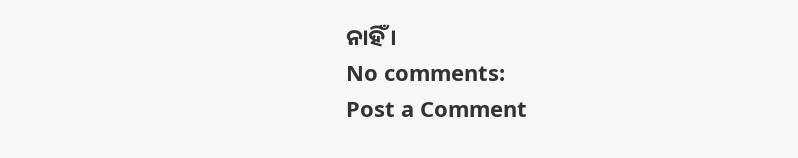ନାହିଁ ।
No comments:
Post a Comment